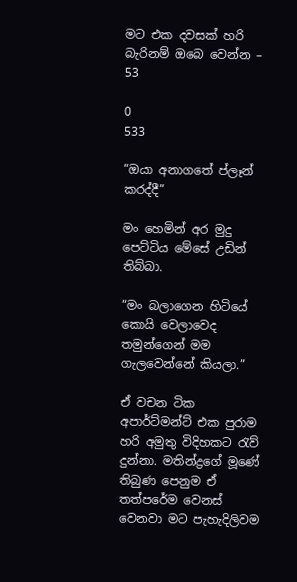මට එක දවසක් හරි බැරිනම් ඔබෙ වෙන්න – 53

0
533

“ඔයා අනාගතේ ප්ලෑන් කරද්දී”

මං හෙමින් අර මුදු පෙට්ටිය මේසේ උඩින් තිබ්බා.

“මං බලාගෙන හිටියේ කොයි වෙලාවෙද තමුන්ගෙන් මම ගැලවෙන්නේ කියලා.”

ඒ වචන ටික අපාර්ට්මන්ට් එක පුරාම හරි අමුතු විදිහකට රැව් දුන්නා. මතින්ද්‍රගේ මූණේ තිබුණ පෙනුම ඒ තත්පරේම වෙනස් වෙනවා මට පැහැදිලිවම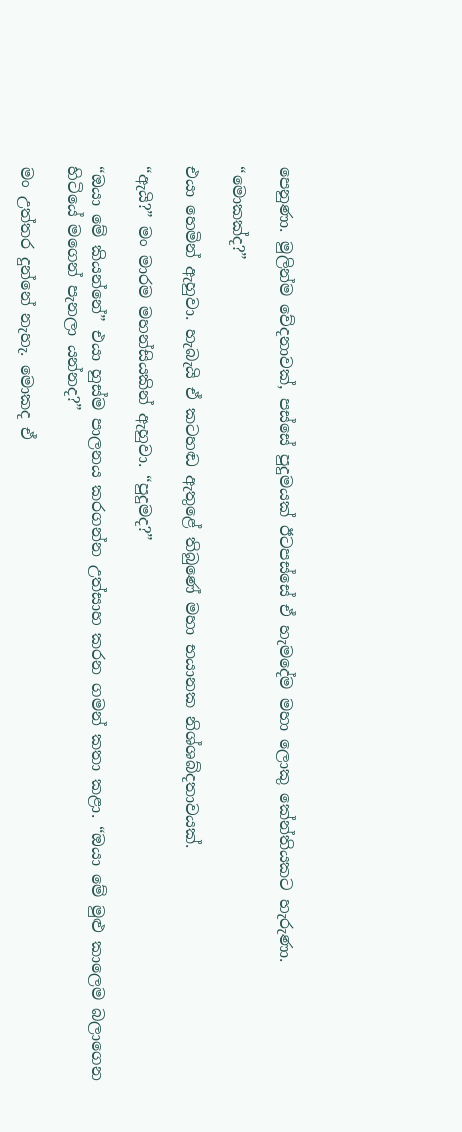පෙනුණා. මුලින්ම වේදනාවක්, පස්සේ පුදුමයක් ඊටපස්සේ ඒ හැමදේම මහා ලොකු කේන්තියකට හැරුණා.

“මොකක්ද?”

එයා හෙමින් ඇහුවා. හැබැයි ඒ කටහඬ ඇතුළේ තිබුණේ මහා භයානක නිශ්ශබ්දතාවයක්.

“ඇයි?” මං මාරම මහන්සියකින් ඇහුවා. “පුදුමද?”

“ඔයා මේ කියන්නේ” එයා හුස්ම පාලනය කරගන්න උත්සාහ කරන ගමන් කතා කළා. “ඔයා මේ මුළු කාලෙම බලාගෙන හිටියේ මගෙන් පැනලා යන්නද?”

මං උත්තර දුන්නේ නැහැ. මොකද ඒ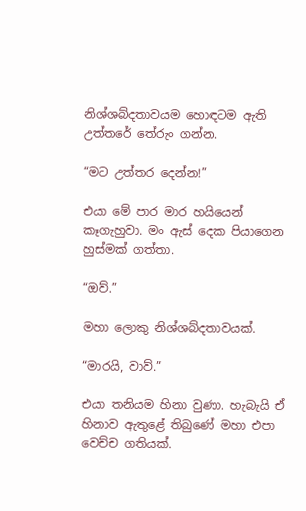නිශ්ශබ්දතාවයම හොඳටම ඇති උත්තරේ තේරුං ගන්න.

“මට උත්තර දෙන්න!”

එයා මේ පාර මාර හයියෙන් කෑගැහුවා. මං ඇස් දෙක පියාගෙන හුස්මක් ගත්තා.

“ඔව්.”

මහා ලොකු නිශ්ශබ්දතාවයක්.

“මාරයි, වාව්.”

එයා තනියම හිනා වුණා. හැබැයි ඒ හිනාව ඇතුළේ තිබුණේ මහා එපා වෙච්ච ගතියක්.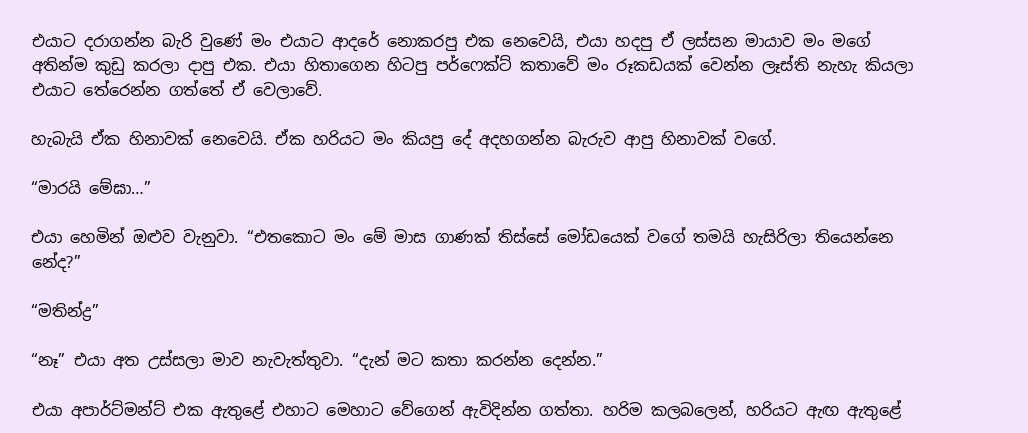එයාට දරාගන්න බැරි වුණේ මං එයාට ආදරේ නොකරපු එක නෙවෙයි, එයා හදපු ඒ ලස්සන මායාව මං මගේ අතින්ම කුඩු කරලා දාපු එක. එයා හිතාගෙන හිටපු පර්ෆෙක්ට් කතාවේ මං රූකඩයක් වෙන්න ලෑස්ති නැහැ කියලා එයාට තේරෙන්න ගත්තේ ඒ වෙලාවේ.

හැබැයි ඒක හිනාවක් නෙවෙයි. ඒක හරියට මං කියපු දේ අදහගන්න බැරුව ආපු හිනාවක් වගේ.

“මාරයි මේඝා…”

එයා හෙමින් ඔළුව වැනුවා. “එතකොට මං මේ මාස ගාණක් තිස්සේ මෝඩයෙක් වගේ තමයි හැසිරිලා තියෙන්නෙ නේද?”

“මතින්ද්‍ර”

“නෑ” එයා අත උස්සලා මාව නැවැත්තුවා. “දැන් මට කතා කරන්න දෙන්න.”

එයා අපාර්ට්මන්ට් එක ඇතුළේ එහාට මෙහාට වේගෙන් ඇවිදින්න ගත්තා. හරිම කලබලෙන්, හරියට ඇඟ ඇතුළේ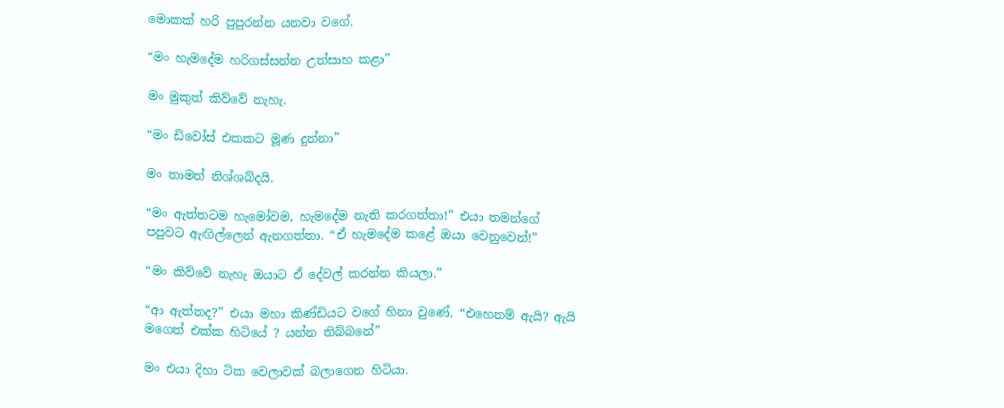මොකක් හරි පුපුරන්න යනවා වගේ.

“මං හැමදේම හරිගස්සන්න උත්සාහ කළා”

මං මුකුත් කිව්වේ නැහැ.

“මං ඩිවෝස් එකකට මූණ දුන්නා”

මං තාමත් නිශ්ශබ්දයි.

“මං ඇත්තටම හැමෝවම, හැමදේම නැති කරගත්තා!” එයා තමන්ගේ පපුවට ඇඟිල්ලෙන් ඇනගත්තා. “ඒ හැමදේම කළේ ඔයා වෙනුවෙන්!”

“මං කිව්වේ නැහැ ඔයාට ඒ දේවල් කරන්න කියලා.”

“ආ ඇත්තද?” එයා මහා කිණ්ඩියට වගේ හිනා වුණේ. “එහෙනම් ඇයි? ඇයි මගෙත් එක්ක හිටියේ ? යන්න තිබ්බනේ”

මං එයා දිහා ටික වෙලාවක් බලාගෙන හිටියා.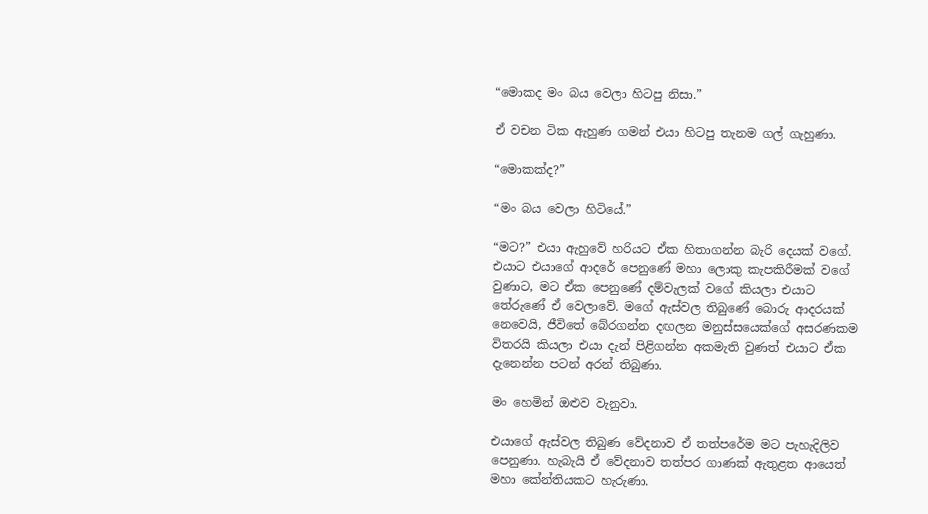“මොකද මං බය වෙලා හිටපු නිසා.”

ඒ වචන ටික ඇහුණ ගමන් එයා හිටපු තැනම ගල් ගැහුණා.

“මොකක්ද?”

“මං බය වෙලා හිටියේ.”

“මට?” එයා ඇහුවේ හරියට ඒක හිතාගන්න බැරි දෙයක් වගේ. එයාට එයාගේ ආදරේ පෙනුණේ මහා ලොකු කැපකිරීමක් වගේ වුණාට, මට ඒක පෙනුණේ දම්වැලක් වගේ කියලා එයාට තේරුණේ ඒ වෙලාවේ. මගේ ඇස්වල තිබුණේ බොරු ආදරයක් නෙවෙයි, ජීවිතේ බේරගන්න දඟලන මනුස්සයෙක්ගේ අසරණකම විතරයි කියලා එයා දැන් පිළිගන්න අකමැති වුණත් එයාට ඒක දැනෙන්න පටන් අරන් තිබුණා.

මං හෙමින් ඔළුව වැනුවා.

එයාගේ ඇස්වල තිබුණ වේදනාව ඒ තත්පරේම මට පැහැදිලිව පෙනුණා. හැබැයි ඒ වේදනාව තත්පර ගාණක් ඇතුළත ආයෙත් මහා කේන්තියකට හැරුණා.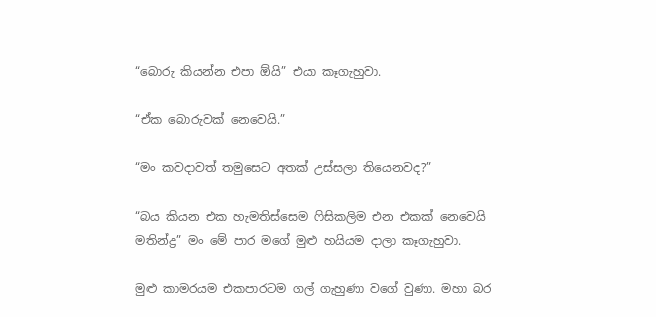“බොරු කියන්න එපා ඕයි” එයා කෑගැහුවා.

“ඒක බොරුවක් නෙවෙයි.”

“මං කවදාවත් තමුසෙට අතක් උස්සලා තියෙනවද?”

“බය කියන එක හැමතිස්සෙම ෆිසිකලිම එන එකක් නෙවෙයි මතින්ද්‍ර” මං මේ පාර මගේ මුළු හයියම දාලා කෑගැහුවා.

මුළු කාමරයම එකපාරටම ගල් ගැහුණා වගේ වුණා. මහා බර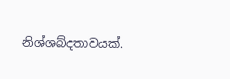නිශ්ශබ්දතාවයක්.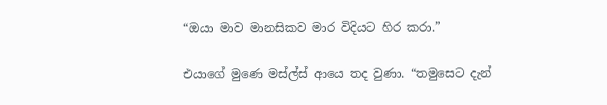“ඔයා මාව මානසිකව මාර විදියට හිර කරා.”

එයාගේ මුණෙ මස්ල්ස් ආයෙ තද වුණා. “තමුසෙට දැන්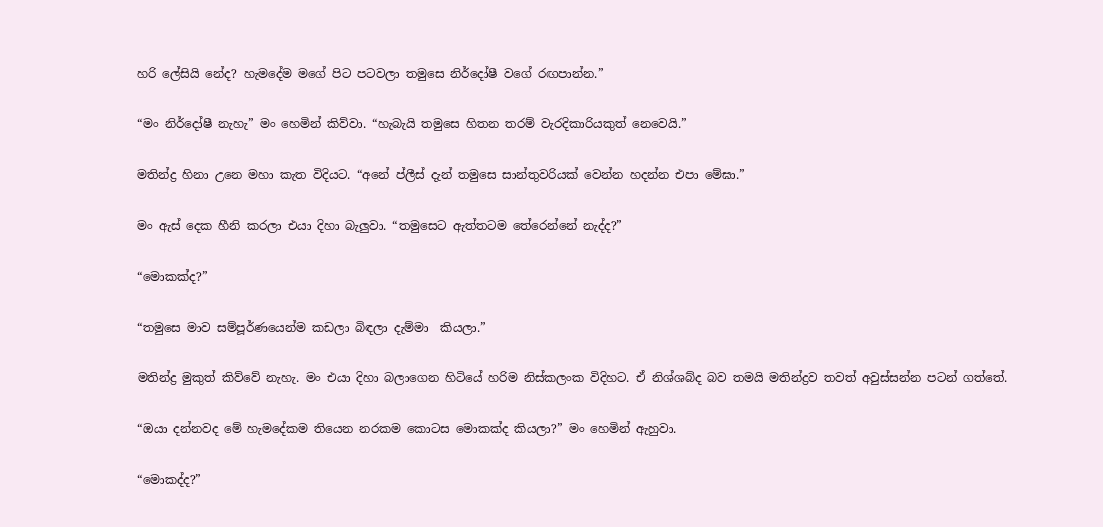හරි ලේසියි නේද? හැමදේම මගේ පිට පටවලා තමුසෙ නිර්දෝෂී වගේ රඟපාන්න.”

“මං නිර්දෝෂී නැහැ” මං හෙමින් කිව්වා. “හැබැයි තමුසෙ හිතන තරම් වැරදිකාරියකුත් නෙවෙයි.”

මතින්ද්‍ර හිනා උනෙ මහා කැත විදියට. “අනේ ප්ලීස් දැන් තමුසෙ සාන්තුවරියක් වෙන්න හදන්න එපා මේඝා.”

මං ඇස් දෙක හීනි කරලා එයා දිහා බැලුවා. “තමුසෙට ඇත්තටම තේරෙන්නේ නැද්ද?”

“මොකක්ද?”

“තමුසෙ මාව සම්පූර්ණයෙන්ම කඩලා බිඳලා දැම්මා  කියලා.”

මතින්ද්‍ර මුකුත් කිව්වේ නැහැ. මං එයා දිහා බලාගෙන හිටියේ හරිම නිස්කලංක විදිහට. ඒ නිශ්ශබ්ද බව තමයි මතින්ද්‍රව තවත් අවුස්සන්න පටන් ගත්තේ.

“ඔයා දන්නවද මේ හැමදේකම තියෙන නරකම කොටස මොකක්ද කියලා?” මං හෙමින් ඇහුවා.

“මොකද්ද?”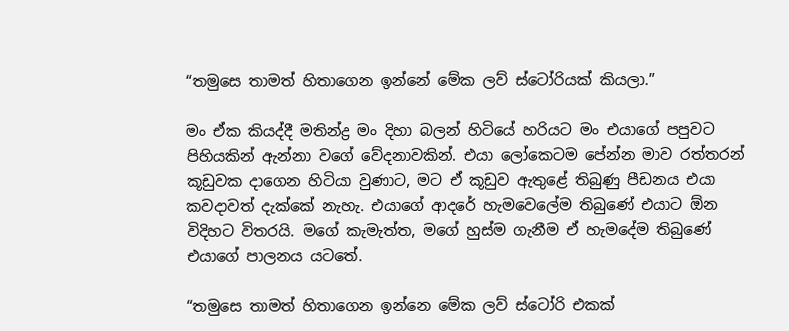“තමුසෙ තාමත් හිතාගෙන ඉන්නේ මේක ලව් ස්ටෝරියක් කියලා.”

මං ඒක කියද්දී මතින්ද්‍ර මං දිහා බලන් හිටියේ හරියට මං එයාගේ පපුවට පිහියකින් ඇන්නා වගේ වේදනාවකින්. එයා ලෝකෙටම පේන්න මාව රත්තරන් කූඩුවක දාගෙන හිටියා වුණාට, මට ඒ කූඩුව ඇතුළේ තිබුණු පීඩනය එයා කවදාවත් දැක්කේ නැහැ. එයාගේ ආදරේ හැමවෙලේම තිබුණේ එයාට ඕන විදිහට විතරයි. මගේ කැමැත්ත, මගේ හුස්ම ගැනීම ඒ හැමදේම තිබුණේ එයාගේ පාලනය යටතේ.

“තමුසෙ තාමත් හිතාගෙන ඉන්නෙ මේක ලව් ස්ටෝරි එකක්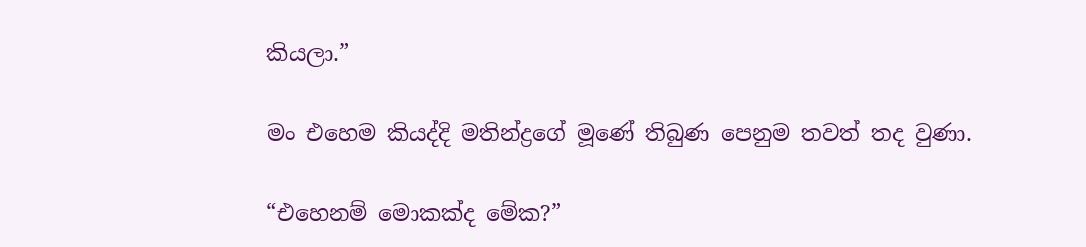කියලා.”

මං එහෙම කියද්දි මතින්ද්‍රගේ මූණේ තිබුණ පෙනුම තවත් තද වුණා.

“එහෙනම් මොකක්ද මේක?”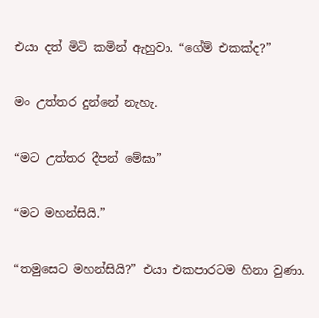එයා දත් මිටි කමින් ඇහුවා. “ගේම් එකක්ද?”

මං උත්තර දුන්නේ නැහැ.

“මට උත්තර දීපන් මේඝා”

“මට මහන්සියි.”

“තමුසෙට මහන්සියි?” එයා එකපාරටම හිනා වුණා.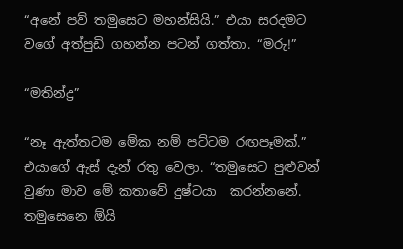“අනේ පව් තමුසෙට මහන්සියි.” එයා සරදමට වගේ අත්පුඩි ගහන්න පටන් ගත්තා. “මරු!”

“මතින්ද්‍ර”

“නෑ ඇත්තටම මේක නම් පට්ටම රඟපෑමක්.” එයාගේ ඇස් දැන් රතු වෙලා. “තමුසෙට පුළුවන් වුණා මාව මේ කතාවේ දුෂ්ටයා  කරන්නනේ. තමුසෙනෙ ඕයි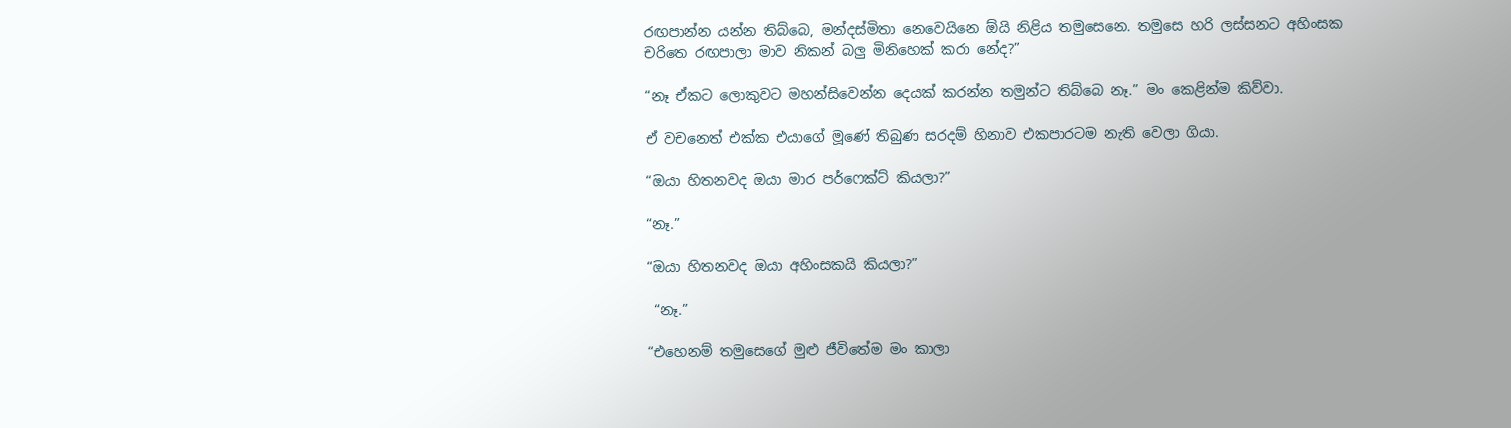රඟපාන්න යන්න තිබ්බෙ, මන්දස්මිතා නෙවෙයිනෙ ඕයි නිළිය තමුසෙනෙ. තමුසෙ හරි ලස්සනට අහිංසක චරිතෙ රඟපාලා මාව නිකන් බලු මිනිහෙක් කරා නේද?”

“නෑ ඒකට ලොකුවට මහන්සිවෙන්න දෙයක් කරන්න තමුන්ට තිබ්බෙ නෑ.” මං කෙළින්ම කිව්වා.

ඒ වචනෙත් එක්ක එයාගේ මූණේ තිබුණ සරදම් හිනාව එකපාරටම නැති වෙලා ගියා.

“ඔයා හිතනවද ඔයා මාර පර්ෆෙක්ට් කියලා?”

“නෑ.”

“ඔයා හිතනවද ඔයා අහිංසකයි කියලා?”

 “නෑ.”

“එහෙනම් තමුසෙගේ මුළු ජීවිතේම මං කාලා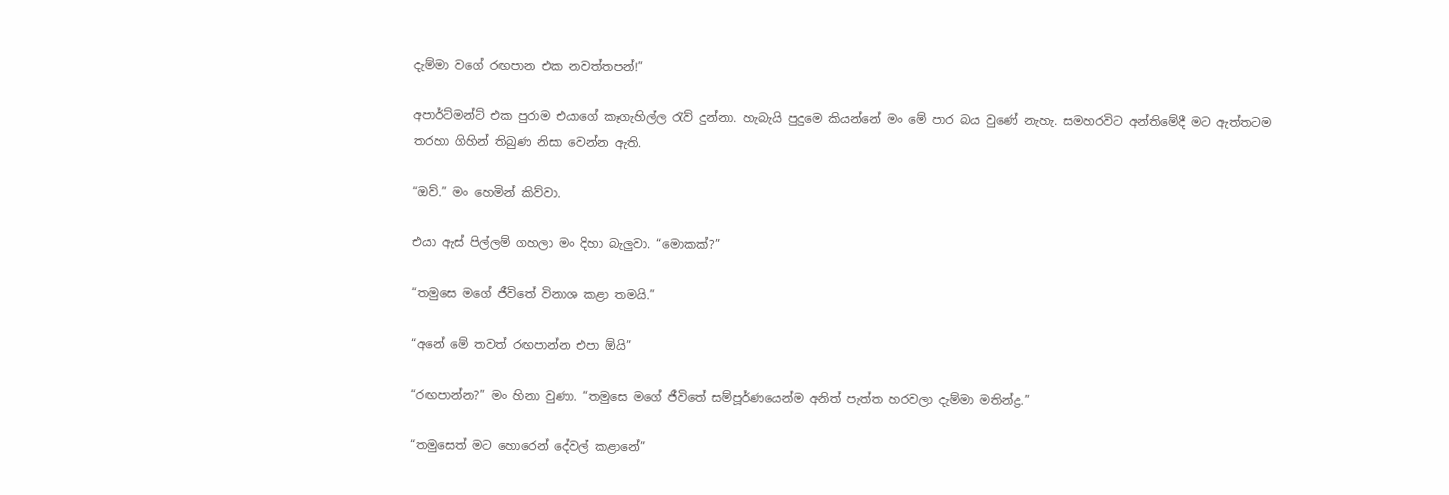දැම්මා වගේ රඟපාන එක නවත්තපන්!”

අපාර්ට්මන්ට් එක පුරාම එයාගේ කෑගැහිල්ල රැව් දුන්නා. හැබැයි පුදුමෙ කියන්නේ මං මේ පාර බය වුණේ නැහැ. සමහරවිට අන්තිමේදී මට ඇත්තටම තරහා ගිහින් තිබුණ නිසා වෙන්න ඇති.

“ඔව්.” මං හෙමින් කිව්වා.

එයා ඇස් පිල්ලම් ගහලා මං දිහා බැලුවා. “මොකක්?”

“තමුසෙ මගේ ජීවිතේ විනාශ කළා තමයි.”

“අනේ මේ තවත් රඟපාන්න එපා ඕයි”

“රඟපාන්න?” මං හිනා වුණා. “තමුසෙ මගේ ජීවිතේ සම්පූර්ණයෙන්ම අනිත් පැත්ත හරවලා දැම්මා මතින්ද්‍ර.”

“තමුසෙත් මට හොරෙන් දේවල් කළානේ”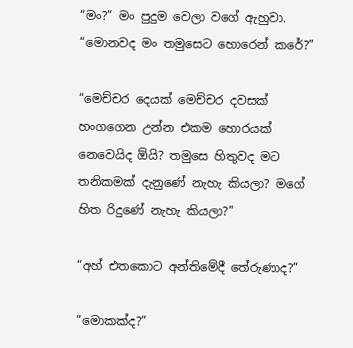“මං?” මං පුදුම වෙලා වගේ ඇහුවා. “මොනවද මං තමුසෙට හොරෙන් කරේ?”

“මෙච්චර දෙයක් මෙච්චර දවසක් හංගගෙන උන්න එකම හොරයක් නෙවෙයිද ඕයි? තමුසෙ හිතුවද මට තනිකමක් දැනුණේ නැහැ කියලා? මගේ හිත රිදුණේ නැහැ කියලා?”

“අහ් එතකොට අන්තිමේදී තේරුණාද?”

“මොකක්ද?”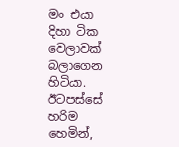මං එයා දිහා ටික වෙලාවක් බලාගෙන හිටියා. ඊටපස්සේ හරිම හෙමින්,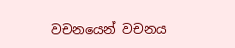වචනයෙන් වචනය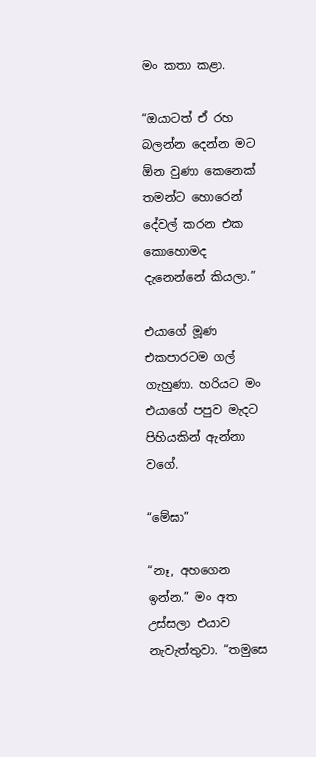මං කතා කළා.

“ඔයාටත් ඒ රහ බලන්න දෙන්න මට ඕන වුණා කෙනෙක් තමන්ට හොරෙන් දේවල් කරන එක කොහොමද දැනෙන්නේ කියලා.”

එයාගේ මූණ එකපාරටම ගල් ගැහුණා. හරියට මං එයාගේ පපුව මැදට පිහියකින් ඇන්නා වගේ.

“මේඝා”

“නෑ, අහගෙන ඉන්න.” මං අත උස්සලා එයාව නැවැත්තුවා. “තමුසෙ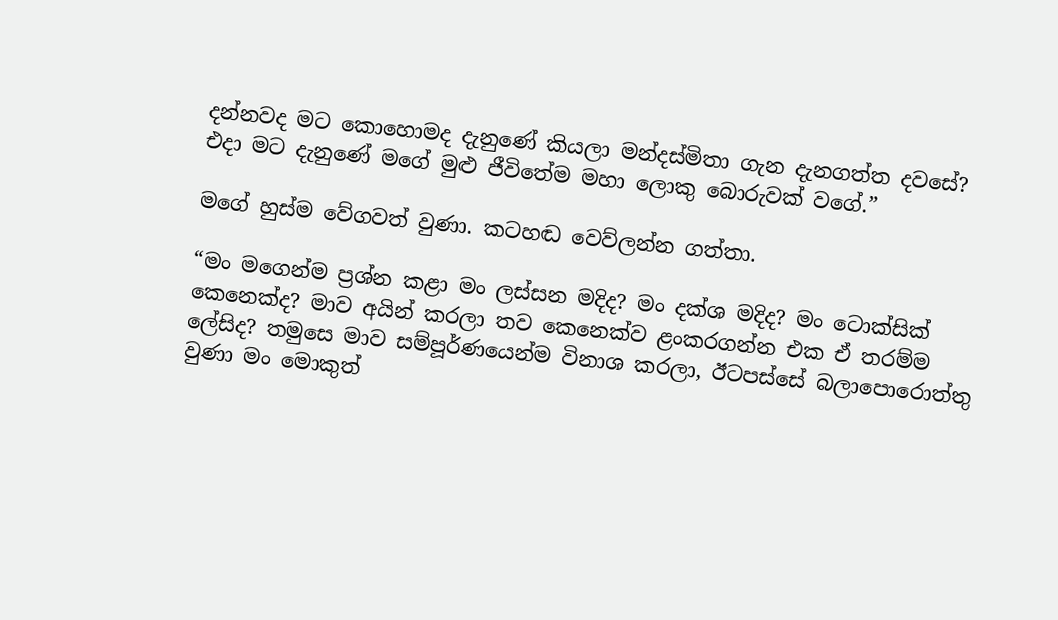දන්නවද මට කොහොමද දැනුණේ කියලා මන්දස්මිතා ගැන දැනගත්ත දවසේ? එදා මට දැනුණේ මගේ මුළු ජීවිතේම මහා ලොකු බොරුවක් වගේ.”

මගේ හුස්ම වේගවත් වුණා. කටහඬ වෙව්ලන්න ගත්තා.

“මං මගෙන්ම ප්‍රශ්න කළා මං ලස්සන මදිද? මං දක්ශ මදිද? මං ටොක්සික් කෙනෙක්ද? මාව අයින් කරලා තව කෙනෙක්ව ළංකරගන්න එක ඒ තරම්ම ලේසිද? තමුසෙ මාව සම්පූර්ණයෙන්ම විනාශ කරලා, ඊටපස්සේ බලාපොරොත්තු වුණා මං මොකුත්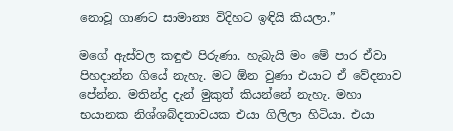නොවූ ගාණට සාමාන්‍ය විදිහට ඉඳියි කියලා.”

මගේ ඇස්වල කඳුළු පිරුණා. හැබැයි මං මේ පාර ඒවා පිහදාන්න ගියේ නැහැ. මට ඕන වුණා එයාට ඒ වේදනාව පේන්න. මතින්ද්‍ර දැන් මුකුත් කියන්නේ නැහැ. මහා භයානක නිශ්ශබ්දතාවයක එයා ගිලිලා හිටියා. එයා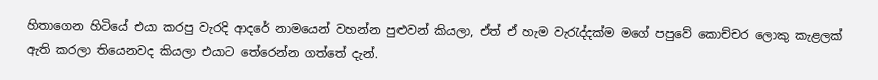හිතාගෙන හිටියේ එයා කරපු වැරදි ආදරේ නාමයෙන් වහන්න පුළුවන් කියලා, ඒත් ඒ හැම වැරැද්දක්ම මගේ පපුවේ කොච්චර ලොකු කැළලක් ඇති කරලා තියෙනවද කියලා එයාට තේරෙන්න ගත්තේ දැන්.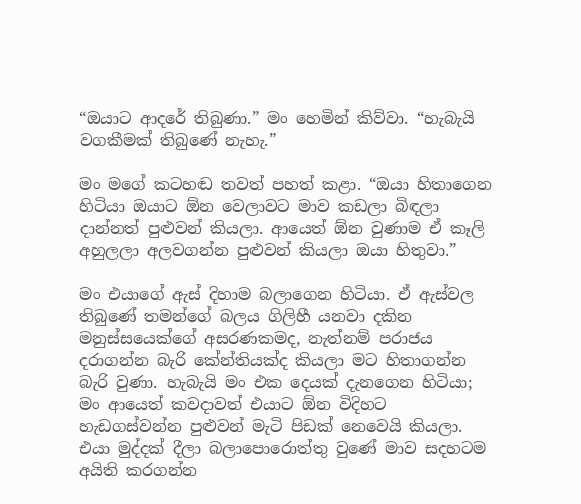“ඔයාට ආදරේ තිබුණා.” මං හෙමින් කිව්වා. “හැබැයි වගකීමක් තිබුණේ නැහැ.”

මං මගේ කටහඬ තවත් පහත් කළා. “ඔයා හිතාගෙන හිටියා ඔයාට ඕන වෙලාවට මාව කඩලා බිඳලා දාන්නත් පුළුවන් කියලා. ආයෙත් ඕන වුණාම ඒ කෑලි අහුලලා අලවගන්න පුළුවන් කියලා ඔයා හිතුවා.”

මං එයාගේ ඇස් දිහාම බලාගෙන හිටියා. ඒ ඇස්වල තිබුණේ තමන්ගේ බලය ගිලිහී යනවා දකින මනුස්සයෙක්ගේ අසරණකමද, නැත්නම් පරාජය දරාගන්න බැරි කේන්තියක්ද කියලා මට හිතාගන්න බැරි වුණා. හැබැයි මං එක දෙයක් දැනගෙන හිටියා; මං ආයෙත් කවදාවත් එයාට ඕන විදිහට හැඩගස්වන්න පුළුවන් මැටි පිඩක් නෙවෙයි කියලා. එයා මුද්දක් දීලා බලාපොරොත්තු වුණේ මාව සදහටම අයිති කරගන්න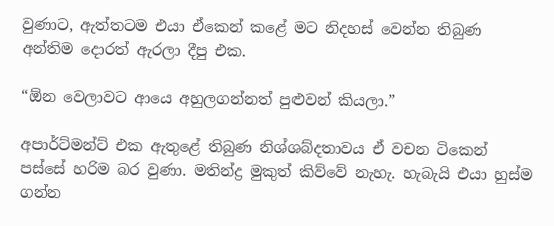වුණාට, ඇත්තටම එයා ඒකෙන් කළේ මට නිදහස් වෙන්න තිබුණ අන්තිම දොරත් ඇරලා දීපු එක.

“ඕන වෙලාවට ආයෙ අහුලගන්නත් පුළුවන් කියලා.”

අපාර්ට්මන්ට් එක ඇතුළේ තිබුණ නිශ්ශබ්දතාවය ඒ වචන ටිකෙන් පස්සේ හරිම බර වුණා. මතින්ද්‍ර මුකුත් කිව්වේ නැහැ. හැබැයි එයා හුස්ම ගන්න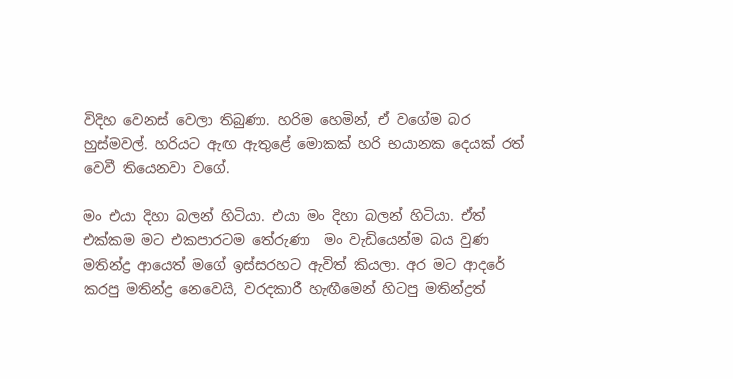විදිහ වෙනස් වෙලා තිබුණා. හරිම හෙමින්, ඒ වගේම බර හුස්මවල්. හරියට ඇඟ ඇතුළේ මොකක් හරි භයානක දෙයක් රත් වෙවී තියෙනවා වගේ.

මං එයා දිහා බලන් හිටියා. එයා මං දිහා බලන් හිටියා. ඒත් එක්කම මට එකපාරටම තේරුණා  මං වැඩියෙන්ම බය වුණ මතින්ද්‍ර ආයෙත් මගේ ඉස්සරහට ඇවිත් කියලා. අර මට ආදරේ කරපු මතින්ද්‍ර නෙවෙයි, වරදකාරී හැඟීමෙන් හිටපු මතින්ද්‍රත්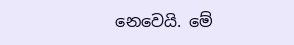නෙවෙයි. මේ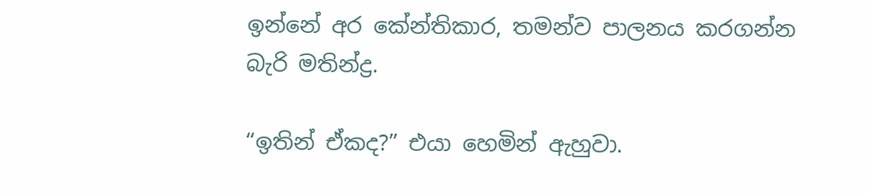ඉන්නේ අර කේන්තිකාර, තමන්ව පාලනය කරගන්න බැරි මතින්ද්‍ර.

“ඉතින් ඒකද?” එයා හෙමින් ඇහුවා.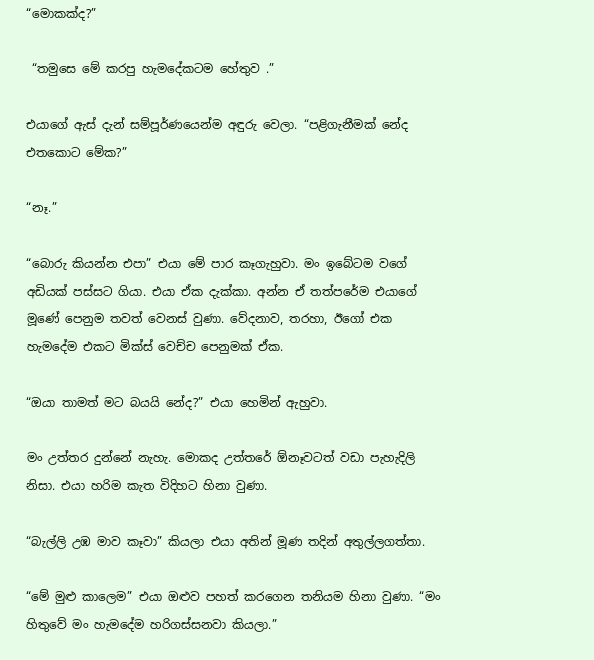“මොකක්ද?”

 “තමුසෙ මේ කරපු හැමදේකටම හේතුව .”

එයාගේ ඇස් දැන් සම්පූර්ණයෙන්ම අඳුරු වෙලා. “පළිගැනීමක් නේද එතකොට මේක?”

“නෑ.”

“බොරු කියන්න එපා” එයා මේ පාර කෑගැහුවා. මං ඉබේටම වගේ අඩියක් පස්සට ගියා. එයා ඒක දැක්කා. අන්න ඒ තත්පරේම එයාගේ මූණේ පෙනුම තවත් වෙනස් වුණා. වේදනාව, තරහා, ඊගෝ එක හැමදේම එකට මික්ස් වෙච්ච පෙනුමක් ඒක.

“ඔයා තාමත් මට බයයි නේද?” එයා හෙමින් ඇහුවා.

මං උත්තර දුන්නේ නැහැ. මොකද උත්තරේ ඕනෑවටත් වඩා පැහැදිලි නිසා. එයා හරිම කැත විදිහට හිනා වුණා.

“බැල්ලි උඹ මාව කෑවා” කියලා එයා අතින් මූණ තදින් අතුල්ලගත්තා.

“මේ මුළු කාලෙම” එයා ඔළුව පහත් කරගෙන තනියම හිනා වුණා. “මං හිතුවේ මං හැමදේම හරිගස්සනවා කියලා.”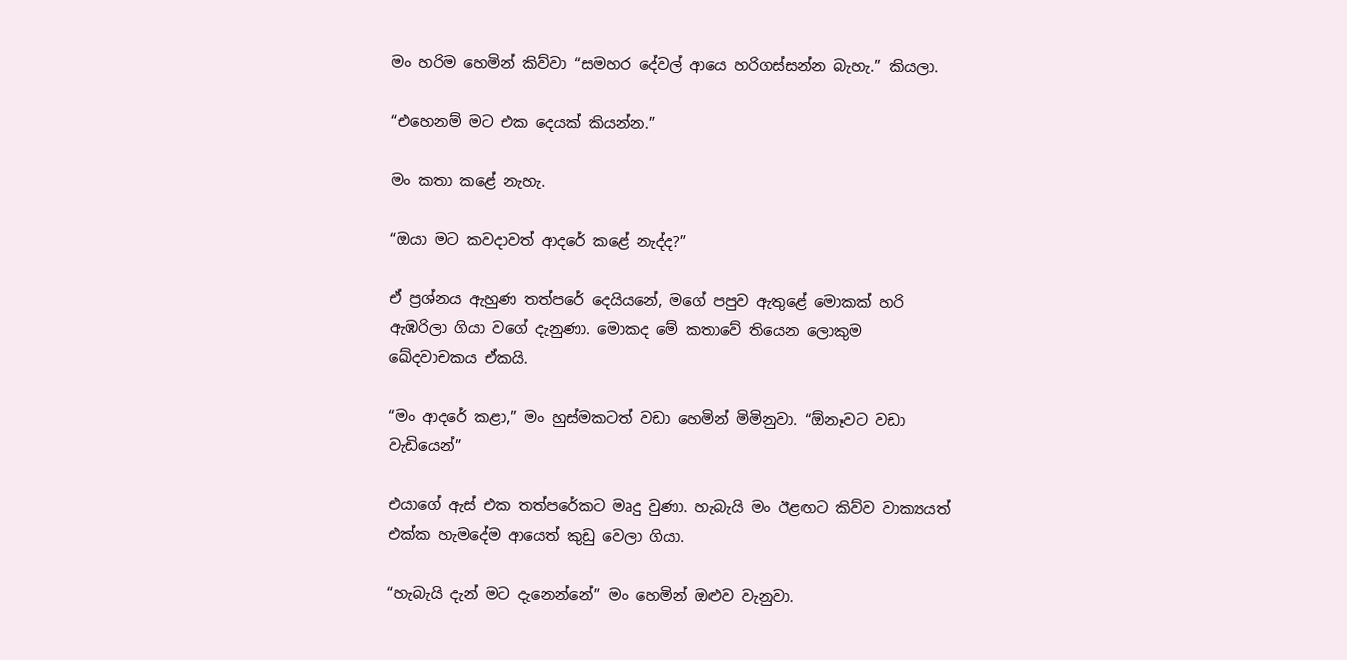මං හරිම හෙමින් කිව්වා “සමහර දේවල් ආයෙ හරිගස්සන්න බැහැ.” කියලා.

“එහෙනම් මට එක දෙයක් කියන්න.”

මං කතා කළේ නැහැ.

“ඔයා මට කවදාවත් ආදරේ කළේ නැද්ද?”

ඒ ප්‍රශ්නය ඇහුණ තත්පරේ දෙයියනේ, මගේ පපුව ඇතුළේ මොකක් හරි ඇඹරිලා ගියා වගේ දැනුණා. මොකද මේ කතාවේ තියෙන ලොකුම ඛේදවාචකය ඒකයි.

“මං ආදරේ කළා,” මං හුස්මකටත් වඩා හෙමින් මිමිනුවා. “ඕනෑවට වඩා වැඩියෙන්”

එයාගේ ඇස් එක තත්පරේකට මෘදු වුණා. හැබැයි මං ඊළඟට කිව්ව වාක්‍යයත් එක්ක හැමදේම ආයෙත් කුඩු වෙලා ගියා.

“හැබැයි දැන් මට දැනෙන්නේ” මං හෙමින් ඔළුව වැනුවා.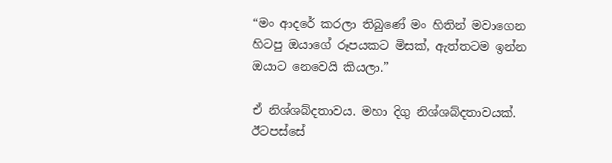“මං ආදරේ කරලා තිබුණේ මං හිතින් මවාගෙන හිටපු ඔයාගේ රූපයකට මිසක්, ඇත්තටම ඉන්න ඔයාට නෙවෙයි කියලා.”

ඒ නිශ්ශබ්දතාවය. මහා දිගු නිශ්ශබ්දතාවයක්. ඊටපස්සේ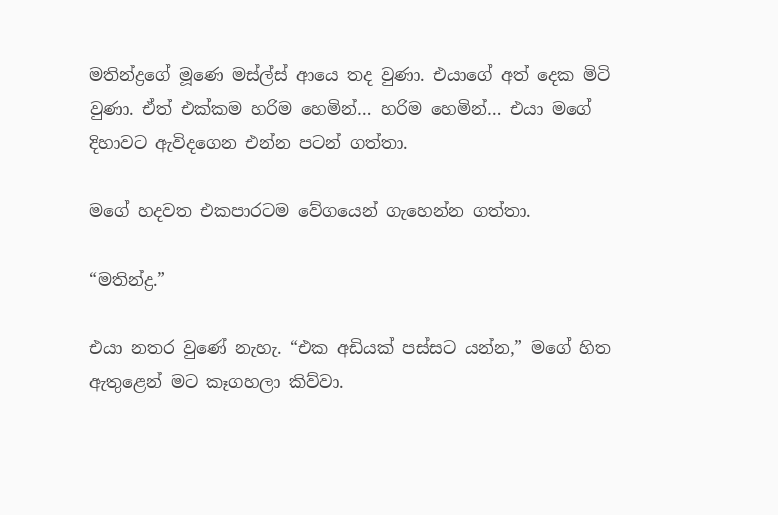මතින්ද්‍රගේ මූණෙ මස්ල්ස් ආයෙ තද වුණා. එයාගේ අත් දෙක මිටි වුණා. ඒත් එක්කම හරිම හෙමින්… හරිම හෙමින්… එයා මගේ දිහාවට ඇවිදගෙන එන්න පටන් ගත්තා.

මගේ හදවත එකපාරටම වේගයෙන් ගැහෙන්න ගත්තා.

“මතින්ද්‍ර.”

එයා නතර වුණේ නැහැ. “එක අඩියක් පස්සට යන්න,” මගේ හිත ඇතුළෙන් මට කෑගහලා කිව්වා.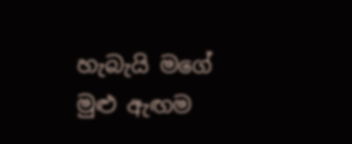හැබැයි මගේ මුළු ඇඟම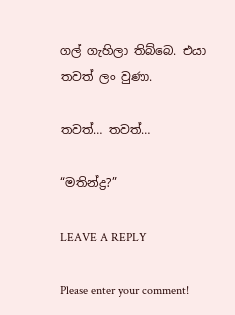ගල් ගැහිලා තිබ්බෙ. එයා තවත් ලං වුණා.

තවත්… තවත්…

“මතින්ද්‍ර?”

LEAVE A REPLY

Please enter your comment!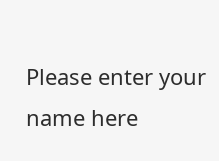Please enter your name here